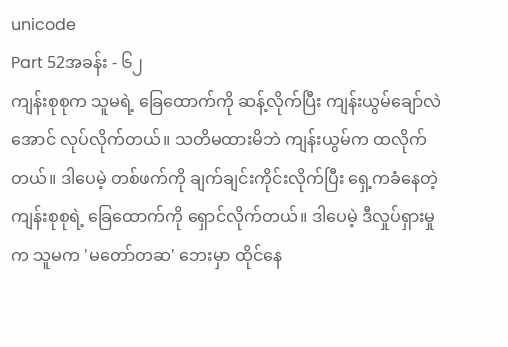unicode
Part 52အခန်း - ၆၂
ကျန်းစုစုက သူမရဲ့ ခြေထောက်ကို ဆန့်လိုက်ပြီး ကျန်းယွမ်ချော်လဲအောင် လုပ်လိုက်တယ်။ သတိမထားမိဘဲ ကျန်းယွမ်က ထလိုက်တယ်။ ဒါပေမဲ့ တစ်ဖက်ကို ချက်ချင်းကိုင်းလိုက်ပြီး ရှေ့ကခံနေတဲ့ ကျန်းစုစုရဲ့ ခြေထောက်ကို ရှောင်လိုက်တယ်။ ဒါပေမဲ့ ဒီလှုပ်ရှားမှုက သူမက 'မတော်တဆ' ဘေးမှာ ထိုင်နေ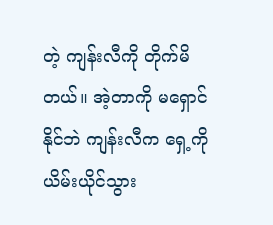တဲ့ ကျန်းလီကို တိုက်မိတယ်။ အဲ့တာကို မရှောင်နိုင်ဘဲ ကျန်းလီက ရှေ့ကို ယိမ်းယိုင်သွား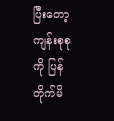ပြီးတော့ ကျန်းစုစုကို ပြန်တိုက်မိ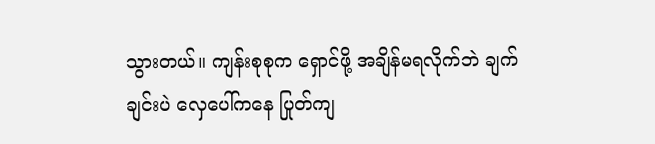သွားတယ်။ ကျန်းစုစုက ရှောင်ဖို့ အချိန်မရလိုက်ဘဲ ချက်ချင်းပဲ လှေပေါ်ကနေ ပြုတ်ကျ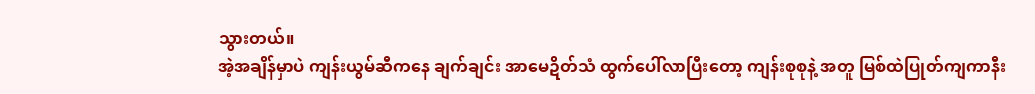သွားတယ်။
အဲ့အချိန်မှာပဲ ကျန်းယွမ်ဆီကနေ ချက်ချင်း အာမေဍိတ်သံ ထွက်ပေါ်လာပြီးတော့ ကျန်းစုစုနဲ့ အတူ မြစ်ထဲပြုတ်ကျကာနီး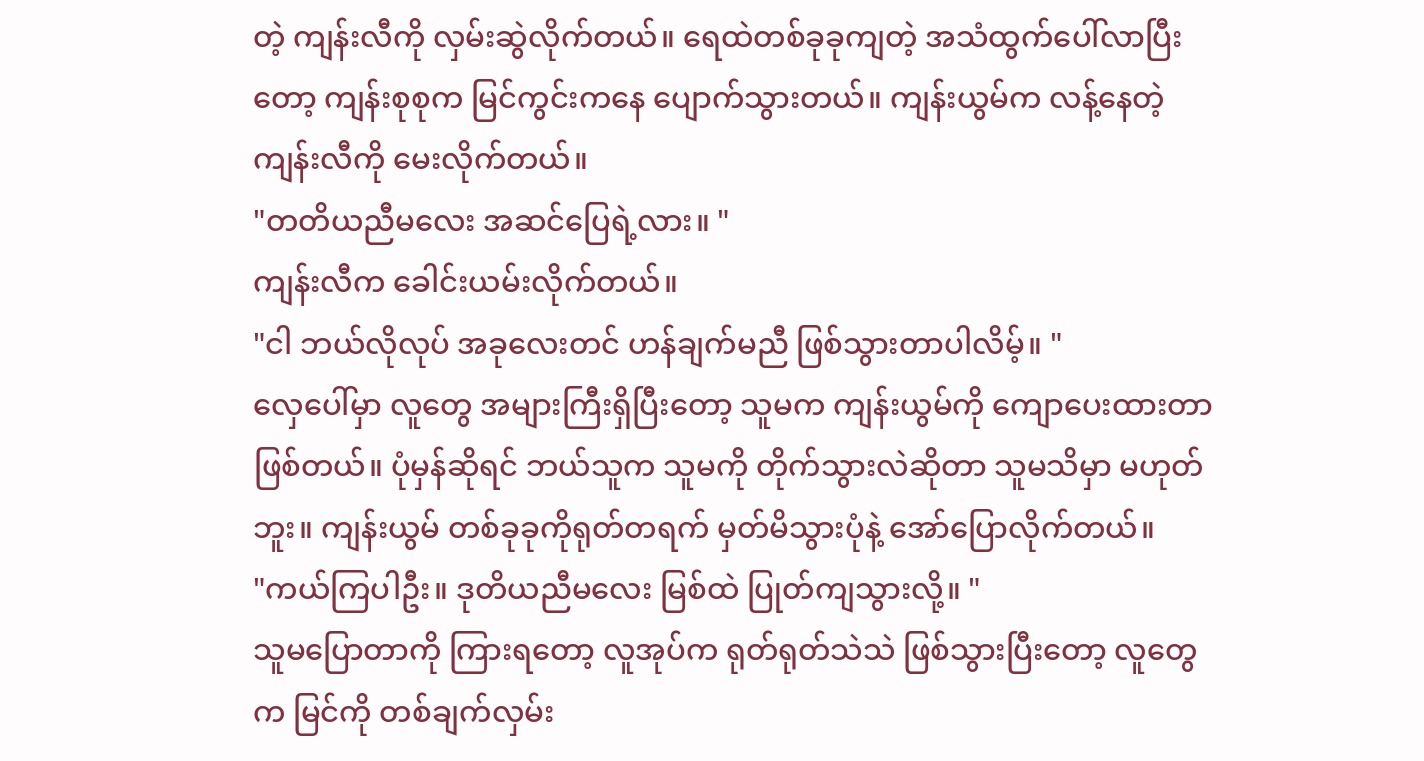တဲ့ ကျန်းလီကို လှမ်းဆွဲလိုက်တယ်။ ရေထဲတစ်ခုခုကျတဲ့ အသံထွက်ပေါ်လာပြီးတော့ ကျန်းစုစုက မြင်ကွင်းကနေ ပျောက်သွားတယ်။ ကျန်းယွမ်က လန့်နေတဲ့ ကျန်းလီကို မေးလိုက်တယ်။
"တတိယညီမလေး အဆင်ပြေရဲ့လား။ "
ကျန်းလီက ခေါင်းယမ်းလိုက်တယ်။
"ငါ ဘယ်လိုလုပ် အခုလေးတင် ဟန်ချက်မညီ ဖြစ်သွားတာပါလိမ့်။ "
လှေပေါ်မှာ လူတွေ အများကြီးရှိပြီးတော့ သူမက ကျန်းယွမ်ကို ကျောပေးထားတာ ဖြစ်တယ်။ ပုံမှန်ဆိုရင် ဘယ်သူက သူမကို တိုက်သွားလဲဆိုတာ သူမသိမှာ မဟုတ်ဘူး။ ကျန်းယွမ် တစ်ခုခုကိုရုတ်တရက် မှတ်မိသွားပုံနဲ့ အော်ပြောလိုက်တယ်။
"ကယ်ကြပါဦး။ ဒုတိယညီမလေး မြစ်ထဲ ပြုတ်ကျသွားလို့။ "
သူမပြောတာကို ကြားရတော့ လူအုပ်က ရုတ်ရုတ်သဲသဲ ဖြစ်သွားပြီးတော့ လူတွေက မြင်ကို တစ်ချက်လှမ်း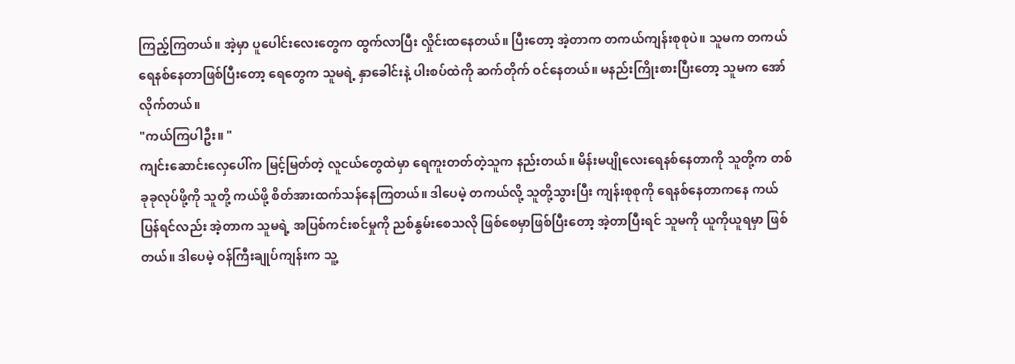ကြည့်ကြတယ်။ အဲ့မှာ ပူပေါင်းလေးတွေက ထွက်လာပြီး လှိုင်းထနေတယ်။ ပြီးတော့ အဲ့တာက တကယ်ကျန်းစုစုပဲ။ သူမက တကယ်ရေနစ်နေတာဖြစ်ပြီးတော့ ရေတွေက သူမရဲ့ နှာခေါင်းနဲ့ ပါးစပ်ထဲကို ဆက်တိုက် ဝင်နေတယ်။ မနည်းကြိုးစားပြီးတော့ သူမက အော်လိုက်တယ်။
"ကယ်ကြပါဦး။ "
ကျင်းဆောင်းလှေပေါ်က မြင့်မြတ်တဲ့ လူငယ်တွေထဲမှာ ရေကူးတတ်တဲ့သူက နည်းတယ်။ မိန်းမပျိုလေးရေနစ်နေတာကို သူတို့က တစ်ခုခုလုပ်ဖို့ကို သူတို့ ကယ်ဖို့ စိတ်အားထက်သန်နေကြတယ်။ ဒါပေမဲ့ တကယ်လို့ သူတို့သွားပြီး ကျန်းစုစုကို ရေနစ်နေတာကနေ ကယ်ပြန်ရင်လည်း အဲ့တာက သူမရဲ့ အပြစ်ကင်းစင်မှုကို ညစ်နွမ်းစေသလို ဖြစ်စေမှာဖြစ်ပြီးတော့ အဲ့တာပြီးရင် သူမကို ယူကိုယူရမှာ ဖြစ်တယ်။ ဒါပေမဲ့ ဝန်ကြီးချုပ်ကျန်းက သူ့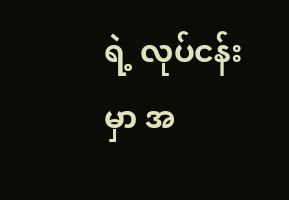ရဲ့ လုပ်ငန်းမှာ အ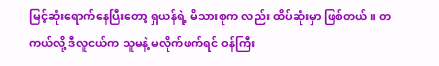မြင့်ဆုံးရောက်နေပြီးတော့ ရှယန်ရဲ့ မိသားစုက လည်း ထိပ်ဆုံးမှာ ဖြစ်တယ်။ တကယ်လို့ ဒီလူငယ်က သူမနဲ့ မလိုက်ဖက်ရင် ဝန်ကြီး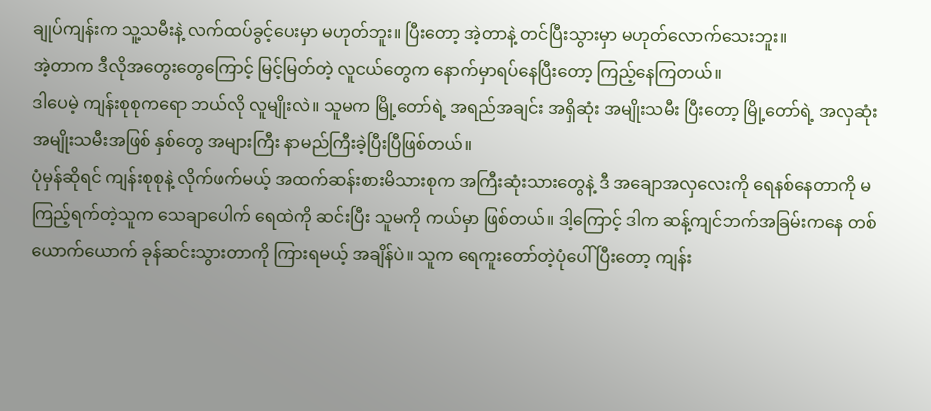ချုပ်ကျန်းက သူ့သမီးနဲ့ လက်ထပ်ခွင့်ပေးမှာ မဟုတ်ဘူး။ ပြီးတော့ အဲ့တာနဲ့ တင်ပြီးသွားမှာ မဟုတ်လောက်သေးဘူး။
အဲ့တာက ဒီလိုအတွေးတွေကြောင့် မြင့်မြတ်တဲ့ လူငယ်တွေက နောက်မှာရပ်နေပြီးတော့ ကြည့်နေကြတယ်။
ဒါပေမဲ့ ကျန်းစုစုကရော ဘယ်လို လူမျိုးလဲ။ သူမက မြို့တော်ရဲ့ အရည်အချင်း အရှိဆုံး အမျိုးသမီး ပြီးတော့ မြို့တော်ရဲ့ အလှဆုံး အမျိုးသမီးအဖြစ် နှစ်တွေ အများကြီး နာမည်ကြီးခဲ့ပြီးပြီဖြစ်တယ်။
ပုံမှန်ဆိုရင် ကျန်းစုစုနဲ့ လိုက်ဖက်မယ့် အထက်ဆန်းစားမိသားစုက အကြီးဆုံးသားတွေနဲ့ ဒီ အချောအလှလေးကို ရေနစ်နေတာကို မကြည့်ရက်တဲ့သူက သေချာပေါက် ရေထဲကို ဆင်းပြီး သူမကို ကယ်မှာ ဖြစ်တယ်။ ဒါ့ကြောင့် ဒါက ဆန့်ကျင်ဘက်အခြမ်းကနေ တစ်ယောက်ယောက် ခုန်ဆင်းသွားတာကို ကြားရမယ့် အချိန်ပဲ။ သူက ရေကူးတော်တဲ့ပုံပေါ်ပြီးတော့ ကျန်း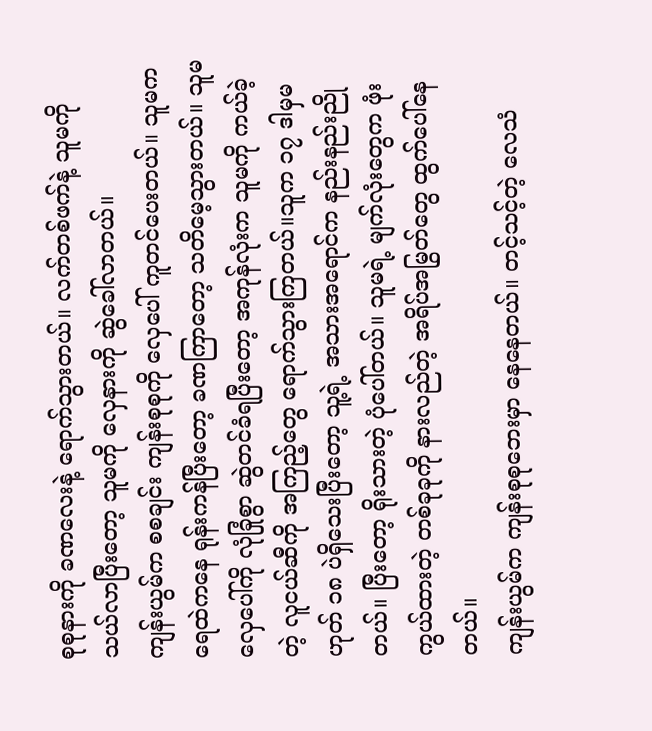စုစုနားကို ခဏလေးနဲ့ ရောက်သွားတယ်။ လက်တစ်ဖက်နဲ့ သူမကို သယ်လာပြီးတော့ သူမကို လှေနားကို ဆွဲခေါ်လာတယ်။
ကျန်းယွမ်က စစချင်း ကျန်းစုစုကို လှေပေါ် ကူတင်ပေးတယ်။ သူမက ရေထဲကနေ ရုန်းကန်ပြီးတော့ ခဏကြာတော့ သတိမေ့သွားတယ်။ သူမ လှေပေါ်ကို လုံခြုံစွာ ဆွဲတင်ခံရပြီးတော့ အကုန်လုံးက သူမကို ကယ်ခဲ့တဲ့ လူငယ်ဆီကို အကြည့်တွေ ရောက်သွားကြတယ်။သူက ၁၇ ဒါမှမဟုတ် ၁၈ ပဲရှိသေးပြီးတော့ သူ့ရဲ့ အသားအရောင်က နည်းနည်းညိုတယ်။ ပြီးတော့ ရိုးသားတဲ့ ပုံပေါ်တယ်။ သူမရဲ့ မျက်လုံးတွေက ဖုံးကွယ်ထားတဲ့ တစ်ခုခုကို နားလည်တဲ့ အရိပ်အမြွတ်တွေ ထွက်ပေါ်နေတယ်။
ကျန်းယွမ်က ကျန်းစုစုဘေးမှာ နေနေတယ်။ တင့်သင့်တဲ့ လေသံ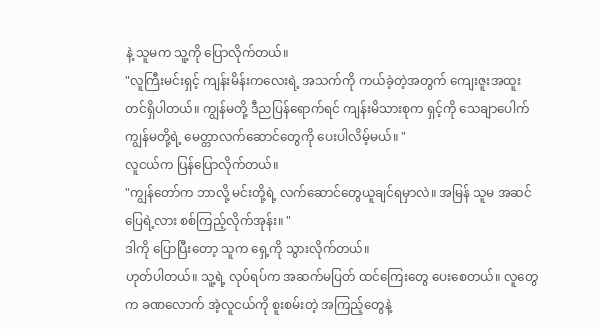နဲ့ သူမက သူ့ကို ပြောလိုက်တယ်။
"လူကြီးမင်းရှင့် ကျန်းမိန်းကလေးရဲ့ အသက်ကို ကယ်ခဲ့တဲ့အတွက် ကျေးဇူးအထူး တင်ရှိပါတယ်။ ကျွန်မတို့ ဒီညပြန်ရောက်ရင် ကျန်းမိသားစုက ရှင့်ကို သေချာပေါက် ကျွန်မတို့ရဲ့ မေတ္တာလက်ဆောင်တွေကို ပေးပါလိမ့်မယ်။ "
လူငယ်က ပြန်ပြောလိုက်တယ်။
"ကျွန်တော်က ဘာလို့ မင်းတို့ရဲ့ လက်ဆောင်တွေယူချင်ရမှာလဲ။ အမြန် သူမ အဆင်ပြေရဲ့လား စစ်ကြည့်လိုက်အုန်း။ "
ဒါကို ပြောပြီးတော့ သူက ရှေ့ကို သွားလိုက်တယ်။
ဟုတ်ပါတယ်။ သူ့ရဲ့ လုပ်ရပ်က အဆက်မပြတ် ထင်ကြေးတွေ ပေးစေတယ်။ လူတွေက ခဏလောက် အဲ့လူငယ်ကို စူးစမ်းတဲ့ အကြည့်တွေနဲ့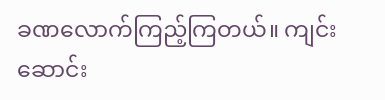ခဏလောက်ကြည့်ကြတယ်။ ကျင်းဆောင်း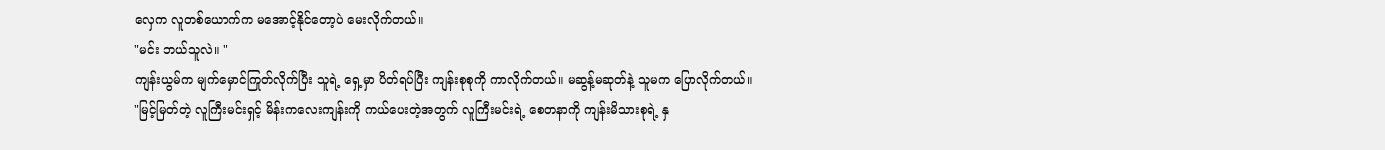လှေက လူတစ်ယောက်က မအောင့်နိုင်တော့ပဲ မေးလိုက်တယ်။
"မင်း ဘယ်သူလဲ။ "
ကျန်းယွမ်က မျက်မှောင်ကြုတ်လိုက်ပြီး သူရဲ့ ရှေ့မှာ ပိတ်ရပ်ပြီး ကျန်းစုစုကို ကာလိုက်တယ်။ မဆွန့်မဆုတ်နဲ့ သူမက ပြောလိုက်တယ်။
"မြင့်မြတ်တဲ့ လူကြီးမင်းရှင့် မိန်းကလေးကျန်းကို ကယ်ပေးတဲ့အတွက် လူကြီးမင်းရဲ့ စေတနာကို ကျန်းမိသားစုရဲ့ နှ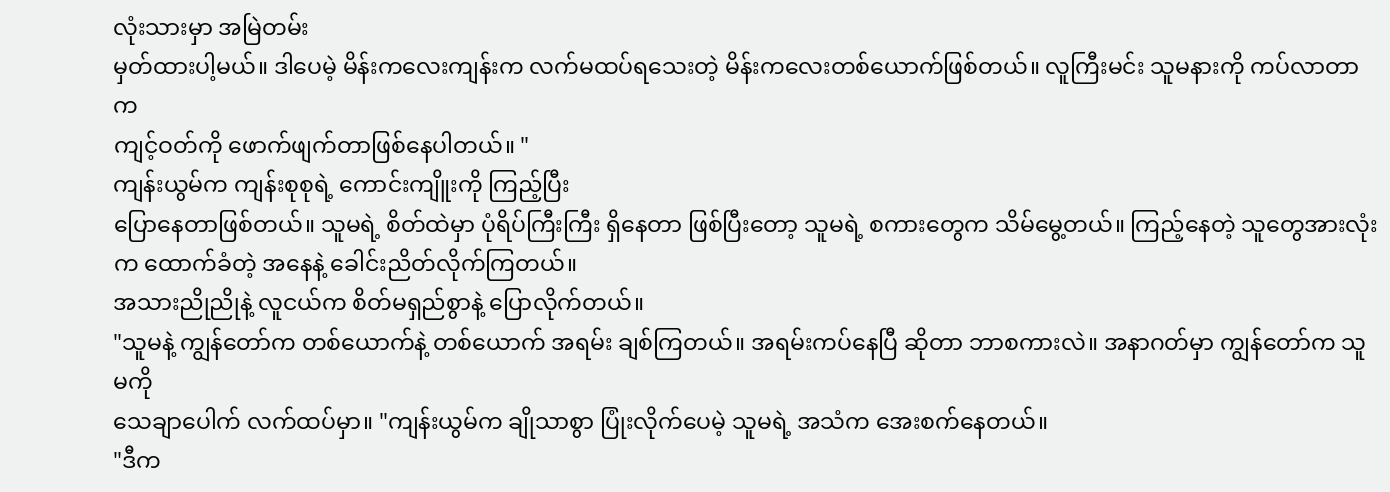လုံးသားမှာ အမြဲတမ်း
မှတ်ထားပါ့မယ်။ ဒါပေမဲ့ မိန်းကလေးကျန်းက လက်မထပ်ရသေးတဲ့ မိန်းကလေးတစ်ယောက်ဖြစ်တယ်။ လူကြီးမင်း သူမနားကို ကပ်လာတာက
ကျင့်ဝတ်ကို ဖောက်ဖျက်တာဖြစ်နေပါတယ်။ "
ကျန်းယွမ်က ကျန်းစုစုရဲ့ ကောင်းကျိူးကို ကြည့်ပြီး
ပြောနေတာဖြစ်တယ်။ သူမရဲ့ စိတ်ထဲမှာ ပုံရိပ်ကြီးကြီး ရှိနေတာ ဖြစ်ပြီးတော့ သူမရဲ့ စကားတွေက သိမ်မွေ့တယ်။ ကြည့်နေတဲ့ သူတွေအားလုံးက ထောက်ခံတဲ့ အနေနဲ့ ခေါင်းညိတ်လိုက်ကြတယ်။
အသားညိုညိုနဲ့ လူငယ်က စိတ်မရှည်စွာနဲ့ ပြောလိုက်တယ်။
"သူမနဲ့ ကျွန်တော်က တစ်ယောက်နဲ့ တစ်ယောက် အရမ်း ချစ်ကြတယ်။ အရမ်းကပ်နေပြီ ဆိုတာ ဘာစကားလဲ။ အနာဂတ်မှာ ကျွန်တော်က သူမကို
သေချာပေါက် လက်ထပ်မှာ။ "ကျန်းယွမ်က ချိုသာစွာ ပြုံးလိုက်ပေမဲ့ သူမရဲ့ အသံက အေးစက်နေတယ်။
"ဒီက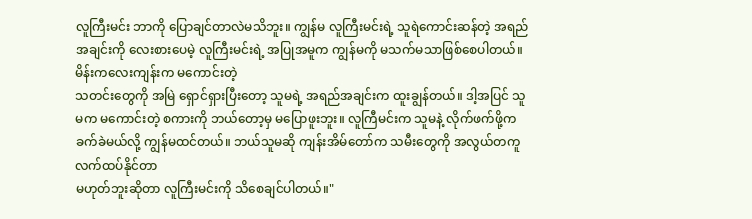လူကြီးမင်း ဘာကို ပြောချင်တာလဲမသိဘူး။ ကျွန်မ လူကြီးမင်းရဲ့ သူရဲကောင်းဆန်တဲ့ အရည်အချင်းကို လေးစားပေမဲ့ လူကြီးမင်းရဲ့ အပြုအမူက ကျွန်မကို မသက်မသာဖြစ်စေပါတယ်။ မိန်းကလေးကျန်းက မကောင်းတဲ့
သတင်းတွေကို အမြဲ ရှောင်ရှားပြီးတော့ သူမရဲ့ အရည်အချင်းက ထူးချွန်တယ်။ ဒါ့အပြင် သူမက မကောင်းတဲ့ စကားကို ဘယ်တော့မှ မပြောဖူးဘူး။ လူကြီမင်းက သူမနဲ့ လိုက်ဖက်ဖို့က ခက်ခဲမယ်လို့ ကျွန်မထင်တယ်။ ဘယ်သူမဆို ကျန်းအိမ်တော်က သမီးတွေကို အလွယ်တကူ လက်ထပ်နိုင်တာ
မဟုတ်ဘူးဆိုတာ လူကြီးမင်းကို သိစေချင်ပါတယ်။"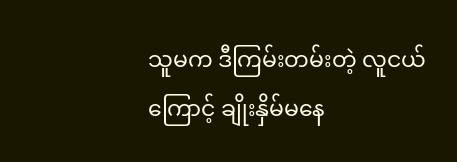သူမက ဒီကြမ်းတမ်းတဲ့ လူငယ်ကြောင့် ချိုးနှိမ်မနေ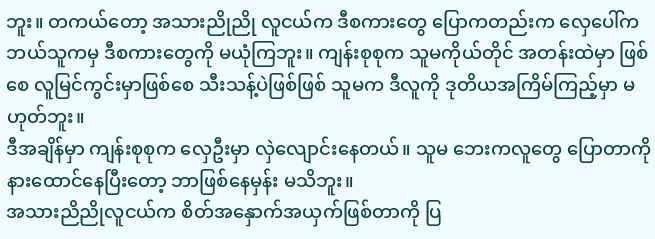ဘူး။ တကယ်တော့ အသားညိုညို လူငယ်က ဒီစကားတွေ ပြောကတည်းက လှေပေါ်က ဘယ်သူကမှ ဒီစကားတွေကို မယုံကြဘူး။ ကျန်းစုစုက သူမကိုယ်တိုင် အတန်းထဲမှာ ဖြစ်စေ လူမြင်ကွင်းမှာဖြစ်စေ သီးသန့်ပဲဖြစ်ဖြစ် သူမက ဒီလူကို ဒုတိယအကြိမ်ကြည့်မှာ မဟုတ်ဘူး။
ဒီအချိန်မှာ ကျန်းစုစုက လှေဦးမှာ လှဲလျောင်းနေတယ်။ သူမ ဘေးကလူတွေ ပြောတာကို နားထောင်နေပြီးတော့ ဘာဖြစ်နေမှန်း မသိဘူး။
အသားညိညိုလူငယ်က စိတ်အနှောက်အယှက်ဖြစ်တာကို ပြ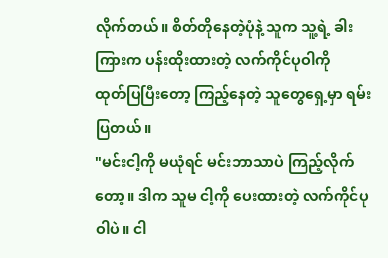လိုက်တယ်။ စိတ်တိုနေတဲ့ပုံနဲ့ သူက သူ့ရဲ့ ခါးကြားက ပန်းထိုးထားတဲ့ လက်ကိုင်ပုဝါကို
ထုတ်ပြပြီးတော့ ကြည့်နေတဲ့ သူတွေရှေ့မှာ ရမ်းပြတယ်။
"မင်းငါ့ကို မယုံရင် မင်းဘာသာပဲ ကြည့်လိုက်တော့။ ဒါက သူမ ငါ့ကို ပေးထားတဲ့ လက်ကိုင်ပုဝါပဲ။ ငါ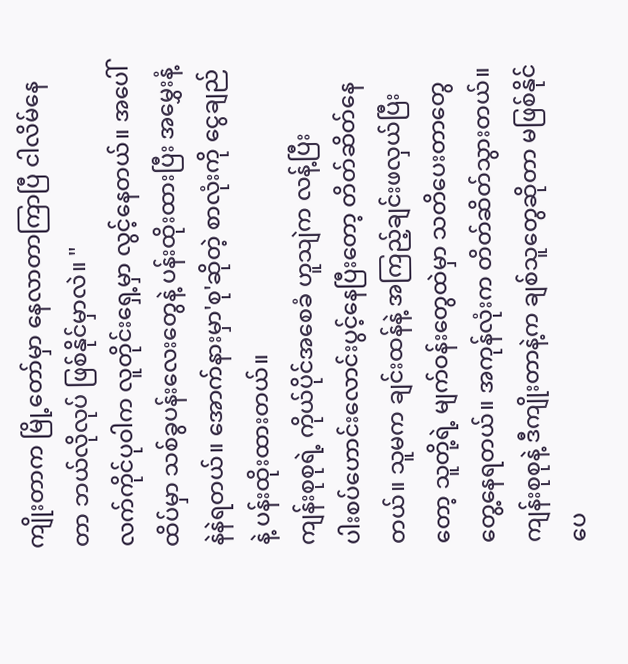ကျိုးတာက မြို့တော်မှာ နေလာတာကြာပြီ ငါလိမ်နေတာ ဘယ်လိုလုပ် ဖြစ်နိုင်မှာလဲ။ "
လက်ကိုင်ပုဝါက လူတိုင်းရှေ့မှာ လွင့်နေတယ်။ အပေါ်ထိပ်မှာ သစ်ခွပန်းလေးတွေနဲ့ ပန်းထိုးထားပြီး အမွှေးနံ့နဲနဲရတယ်။ အောက်နားမှာ'စု'ဆိုတဲ့ စာလုံးကို ငွေချည်နဲ့ ပန်းထိုးထားတယ်။
ကျန်းစုစုရဲ့ ကိုယ်ပိုင်အစေခံ ဟူသျဲက လန့်ပြီး
ပါးစပ်ဟောင်းလောင်းပွင့်နေပြီးတော့ တိတ်ဆိတ်နေတယ်။ သူမက ချင်းထန်နဲ့ အကြည့်ချင်းဖလှယ်ပြီးတော့ သူတို့ရဲ့ မျက်ဝန်းတွေထဲမှာ သတိပေးတာတွေ တွေ့နေရတယ်။ အကုန်လုံးက တိတ်ဆိတ်သွားတယ်။ ကျန်းစုစုနဲ့ ဒီကျိုးတာနဲ့က ချစ်သူတွေဆိုတာ မဖြစ်နိုင်ပေ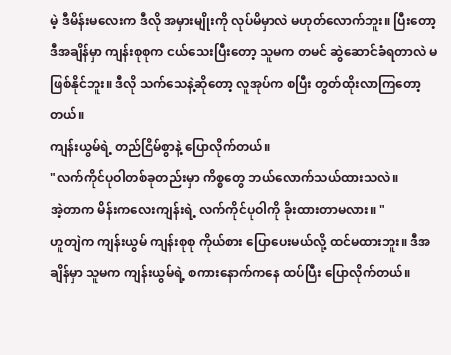မဲ့ ဒီမိန်းမလေးက ဒီလို အမှားမျိုးကို လုပ်မိမှာလဲ မဟုတ်လောက်ဘူး။ ပြီးတော့ ဒီအချိန်မှာ ကျန်းစုစုက ငယ်သေးပြီးတော့ သူမက တမင် ဆွဲဆောင်ခံရတာလဲ မဖြစ်နိုင်ဘူး။ ဒီလို သက်သေနဲ့ဆိုတော့ လူအုပ်က စပြီး တွတ်ထိုးလာကြတော့တယ်။
ကျန်းယွမ်ရဲ့ တည်ငြိမ်စွာနဲ့ ပြောလိုက်တယ်။
"လက်ကိုင်ပုဝါတစ်ခုတည်းမှာ ကိစ္စတွေ ဘယ်လောက်သယ်ထားသလဲ။
အဲ့တာက မိန်းကလေးကျန်းရဲ့ လက်ကိုင်ပုဝါကို ခိုးထားတာမလား။ "
ဟူတျဲက ကျန်းယွမ် ကျန်းစုစု ကိုယ်စား ပြောပေးမယ်လို့ ထင်မထားဘူး။ ဒီအချိန်မှာ သူမက ကျန်းယွမ်ရဲ့ စကားနောက်ကနေ ထပ်ပြီး ပြောလိုက်တယ်။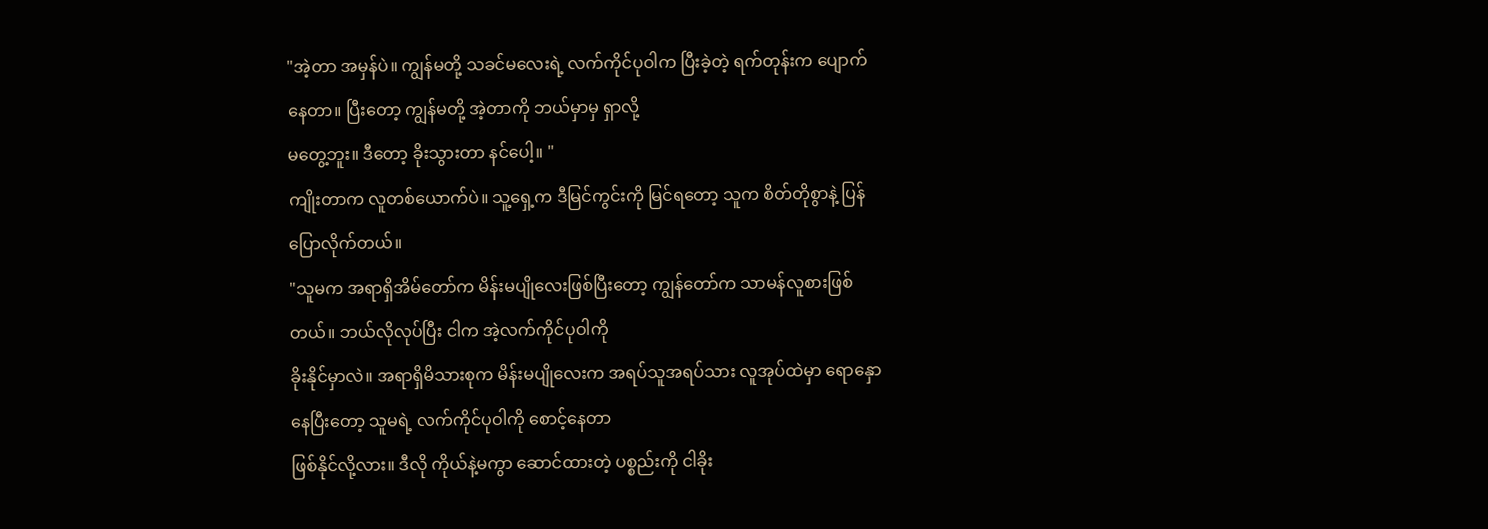"အဲ့တာ အမှန်ပဲ။ ကျွန်မတို့ သခင်မလေးရဲ့ လက်ကိုင်ပုဝါက ပြီးခဲ့တဲ့ ရက်တုန်းက ပျောက်နေတာ။ ပြီးတော့ ကျွန်မတို့ အဲ့တာကို ဘယ်မှာမှ ရှာလို့
မတွေ့ဘူး။ ဒီတော့ ခိုးသွားတာ နင်ပေါ့။ "
ကျိုးတာက လူတစ်ယောက်ပဲ။ သူ့ရှေ့က ဒီမြင်ကွင်းကို မြင်ရတော့ သူက စိတ်တိုစွာနဲ့ ပြန်ပြောလိုက်တယ်။
"သူမက အရာရှိအိမ်တော်က မိန်းမပျိုလေးဖြစ်ပြီးတော့ ကျွန်တော်က သာမန်လူစားဖြစ်တယ်။ ဘယ်လိုလုပ်ပြီး ငါက အဲ့လက်ကိုင်ပုဝါကို
ခိုးနိုင်မှာလဲ။ အရာရှိမိသားစုက မိန်းမပျိုလေးက အရပ်သူအရပ်သား လူအုပ်ထဲမှာ ရောနှောနေပြီးတော့ သူမရဲ့ လက်ကိုင်ပုဝါကို စောင့်နေတာ
ဖြစ်နိုင်လို့လား။ ဒီလို ကိုယ်နဲ့မကွာ ဆောင်ထားတဲ့ ပစ္စည်းကို ငါခိုး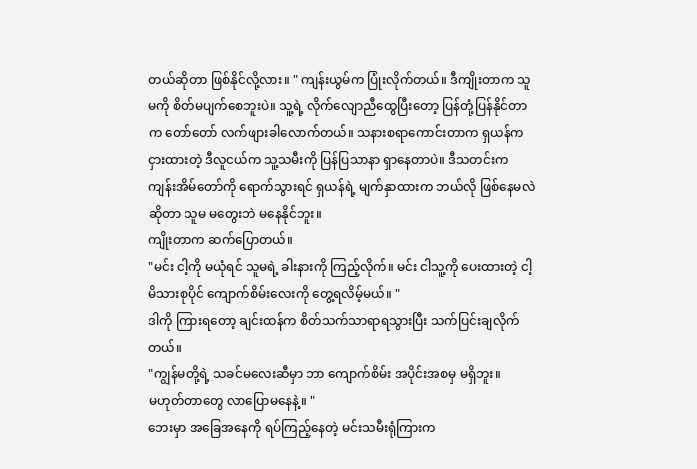တယ်ဆိုတာ ဖြစ်နိုင်လို့လား။ " ကျန်းယွမ်က ပြုံးလိုက်တယ်။ ဒီကျိုးတာက သူမကို စိတ်မပျက်စေဘူးပဲ။ သူ့ရဲ့ လိုက်လျောညီထွေပြီးတော့ ပြန်တုံ့ပြန်နိုင်တာက တော်တော် လက်ဖျားခါလောက်တယ်။ သနားစရာကောင်းတာက ရှယန်က
ငှားထားတဲ့ ဒီလူငယ်က သူ့သမီးကို ပြန်ပြသာနာ ရှာနေတာပဲ။ ဒီသတင်းက ကျန်းအိမ်တော်ကို ရောက်သွားရင် ရှယန်ရဲ့ မျက်နှာထားက ဘယ်လို ဖြစ်နေမလဲဆိုတာ သူမ မတွေးဘဲ မနေနိုင်ဘူး။
ကျိုးတာက ဆက်ပြောတယ်။
"မင်း ငါ့ကို မယုံရင် သူမရဲ့ ခါးနားကို ကြည့်လိုက်။ မင်း ငါသူ့ကို ပေးထားတဲ့ ငါ့မိသားစုပိုင် ကျောက်စိမ်းလေးကို တွေ့ရလိမ့်မယ်။ "
ဒါကို ကြားရတော့ ချင်းထန်က စိတ်သက်သာရာရသွားပြီး သက်ပြင်းချလိုက်တယ်။
"ကျွန်မတို့ရဲ့ သခင်မလေးဆီမှာ ဘာ ကျောက်စိမ်း အပိုင်းအစမှ မရှိဘူး။
မဟုတ်တာတွေ လာပြောမနေနဲ့။ "
ဘေးမှာ အခြေအနေကို ရပ်ကြည့်နေတဲ့ မင်းသမီးရုံကြားက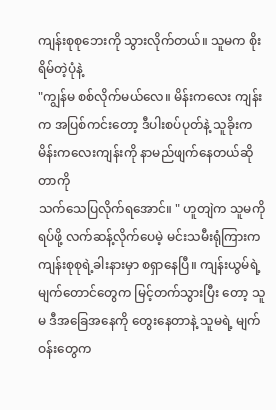ကျန်းစုစုဘေးကို သွားလိုက်တယ်။ သူမက စိုးရိမ်တဲ့ပုံနဲ့
"ကျွန်မ စစ်လိုက်မယ်လေ။ မိန်းကလေး ကျန်းက အပြစ်ကင်းတော့ ဒီပါးစပ်ပုတ်နဲ့ သူခိုးက မိန်းကလေးကျန်းကို နာမည်ဖျက်နေတယ်ဆိုတာကို
သက်သေပြလိုက်ရအောင်။ " ဟူတျဲက သူမကို ရပ်ဖို့ လက်ဆန့်လိုက်ပေမဲ့ မင်းသမီးရုံကြားက
ကျန်းစုစုရဲ့ခါးနားမှာ စရှာနေပြီ။ ကျန်းယွမ်ရဲ့ မျက်တောင်တွေက မြင့်တက်သွားပြီး တော့ သူမ ဒီအခြေအနေကို တွေးနေတာနဲ့ သူမရဲ့ မျက်ဝန်းတွေက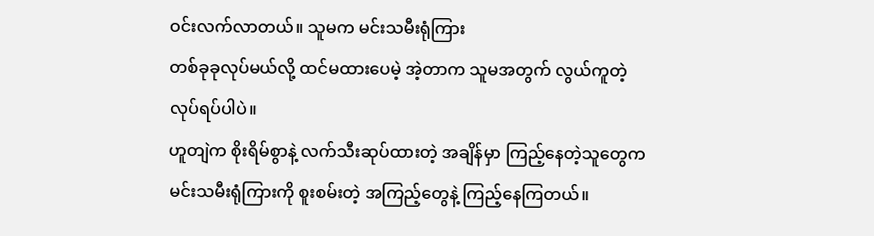ဝင်းလက်လာတယ်။ သူမက မင်းသမီးရုံကြား
တစ်ခုခုလုပ်မယ်လို့ ထင်မထားပေမဲ့ အဲ့တာက သူမအတွက် လွယ်ကူတဲ့ လုပ်ရပ်ပါပဲ။
ဟူတျဲက စိုးရိမ်စွာနဲ့ လက်သီးဆုပ်ထားတဲ့ အချိန်မှာ ကြည့်နေတဲ့သူတွေက မင်းသမီးရုံကြားကို စူးစမ်းတဲ့ အကြည့်တွေနဲ့ ကြည့်နေကြတယ်။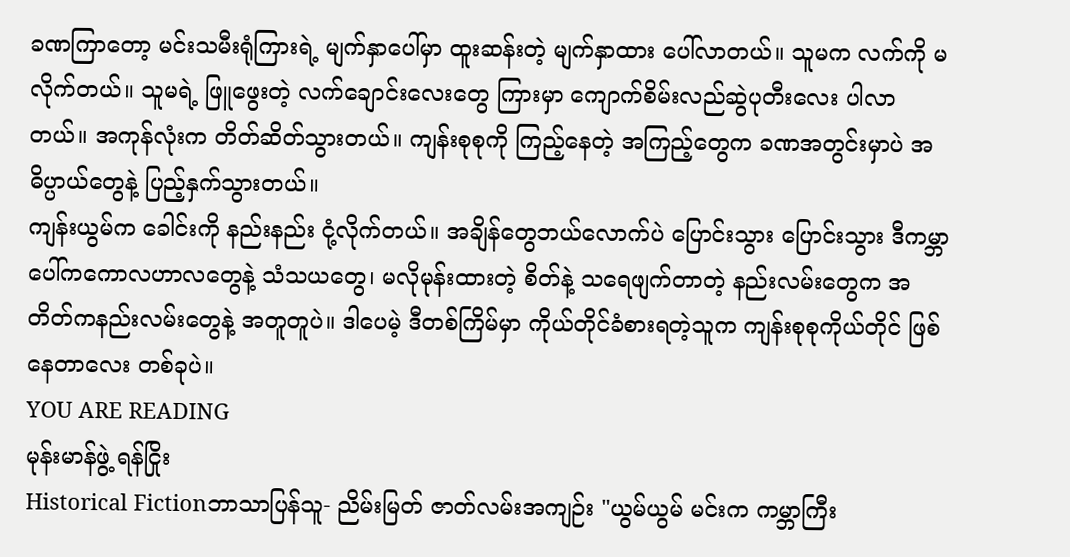ခဏကြာတော့ မင်းသမီးရုံကြားရဲ့ မျက်နှာပေါ်မှာ ထူးဆန်းတဲ့ မျက်နှာထား ပေါ်လာတယ်။ သူမက လက်ကို မလိုက်တယ်။ သူမရဲ့ ဖြူဖွေးတဲ့ လက်ချောင်းလေးတွေ ကြားမှာ ကျောက်စိမ်းလည်ဆွဲပုတီးလေး ပါလာတယ်။ အကုန်လုံးက တိတ်ဆိတ်သွားတယ်။ ကျန်းစုစုကို ကြည့်နေတဲ့ အကြည့်တွေက ခဏအတွင်းမှာပဲ အဓိပ္ပာယ်တွေနဲ့ ပြည့်နှက်သွားတယ်။
ကျန်းယွမ်က ခေါင်းကို နည်းနည်း ငုံ့လိုက်တယ်။ အချိန်တွေဘယ်လောက်ပဲ ပြောင်းသွား ပြောင်းသွား ဒီကမ္ဘာပေါ်ကကောလဟာလတွေနဲ့ သံသယတွေ၊ မလိုမုန်းထားတဲ့ စိတ်နဲ့ သရေဖျက်တာတဲ့ နည်းလမ်းတွေက အတိတ်ကနည်းလမ်းတွေနဲ့ အတူတူပဲ။ ဒါပေမဲ့ ဒီတစ်ကြိမ်မှာ ကိုယ်တိုင်ခံစားရတဲ့သူက ကျန်းစုစုကိုယ်တိုင် ဖြစ်နေတာလေး တစ်ခုပဲ။
YOU ARE READING
မုန်းမာန်ဖွဲ့ ရန်ငြိုး
Historical Fictionဘာသာပြန်သူ- ညိမ်းမြတ် ဇာတ်လမ်းအကျဉ်း "ယွမ်ယွမ် မင်းက ကမ္ဘာကြီး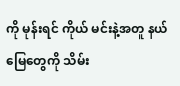ကို မုန်းရင် ကိုယ် မင်းနဲ့အတူ နယ်မြေတွေကို သိမ်း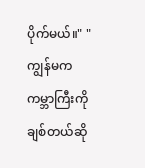ပိုက်မယ်။" "ကျွန်မက ကမ္ဘာကြီးကို ချစ်တယ်ဆို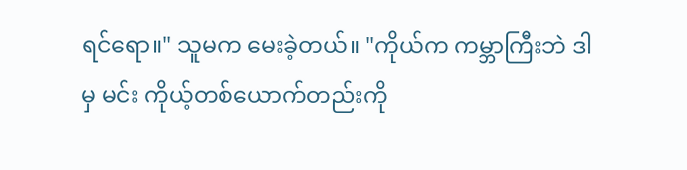ရင်ရော။" သူမက မေးခဲ့တယ်။ "ကိုယ်က ကမ္ဘာကြီးဘဲ ဒါမှ မင်း ကိုယ့်တစ်ယောက်တည်းကို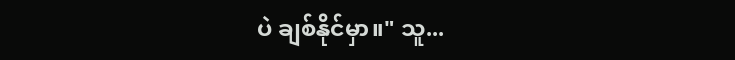ပဲ ချစ်နိုင်မှာ။" သူ...